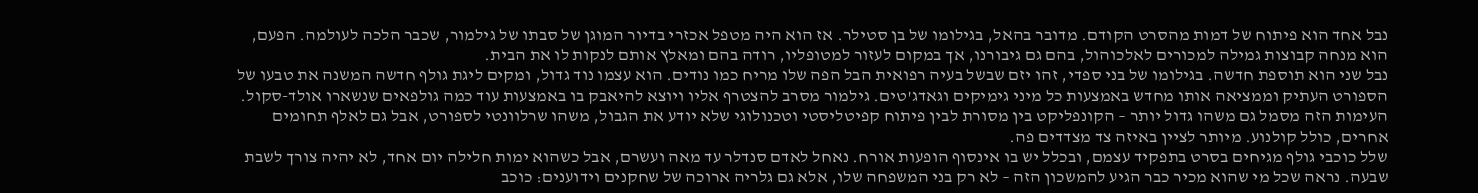נבל אחד הוא פיתוח של דמות מהסרט הקודם. מדובר בהאל, בגילומו של בן סטילר. אז הוא היה מטפל אכזרי בדיור המוגן של סבתו של גילמור, שכבר הלכה לעולמה. הפעם, הוא מנחה קבוצות גמילה למכורים לאלכוהול, בהם גם גיבורנו, אך במקום לעזור למטופליו, רודה בהם ומאלץ אותם לנקות לו את הבית.
נבל שני הוא תוספת חדשה. בגילומו של בני ספדי, זהו יזם שבשל בעיה רפואית הבל הפה שלו מריח כמו נודים. הוא עצמו נוד גדול, ומקים ליגת גולף חדשה המשנה את טבעו של הספורט העתיק וממציאה אותו מחדש באמצעות כל מיני גימיקים וגאדג'טים. גילמור מסרב להצטרף אליו ויוצא להיאבק בו באמצעות עוד כמה גולפאים שנשארו אולד-סקול. העימות הזה מסמל גם משהו גדול יותר – הקונפליקט בין מסורת לבין פיתוח קפיטליסטי וטכנולוגי שלא יודע את הגבול, משהו שרלוונטי לספורט, אבל גם לאלף תחומים אחרים, כולל קולנוע. מיותר לציין באיזה צד מצדדים פה.
שלל כוכבי גולף מגיחים בסרט בתפקיד עצמם, ובכלל יש בו אינסוף הופעות אורח. נאחל לאדם סנדלר עד מאה ועשרם, אבל כשהוא ימות חלילה יום אחד, לא יהיה צורך לשבת שבעה. נראה שכל מי שהוא מכיר כבר הגיע להמשכון הזה – לא רק בני המשפחה שלו, אלא גם גלריה ארוכה של שחקנים וידוענים: כוכב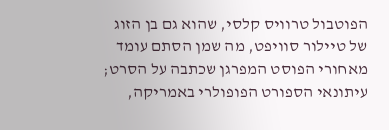הפוטבול טרוויס קלסי, שהוא גם בן הזוג של טיילור סוויפט, מה שמן הסתם עומד מאחורי הפוסט המפרגן שכתבה על הסרט; עיתונאי הספורט הפופולרי באמריקה,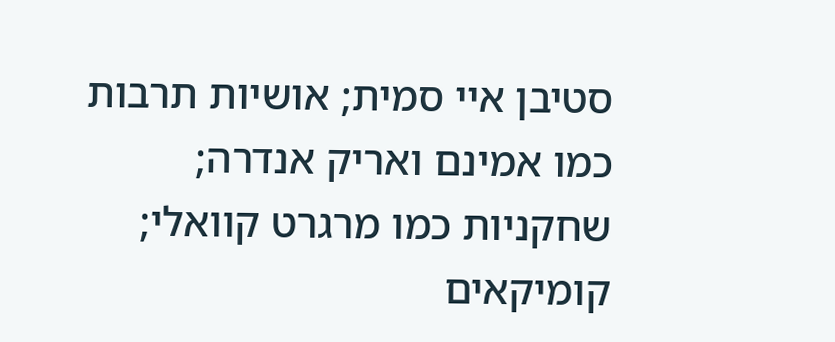סטיבן איי סמית; אושיות תרבות כמו אמינם ואריק אנדרה; שחקניות כמו מרגרט קוואלי; קומיקאים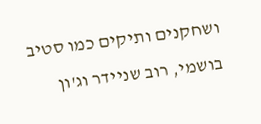ושחקנים ותיקים כמו סטיב בושמי, רוב שניידר וג'ון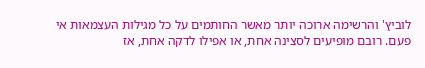לוביץ' והרשימה ארוכה יותר מאשר החותמים על כל מגילות העצמאות אי פעם. רובם מופיעים לסצינה אחת, או אפילו לדקה אחת, אז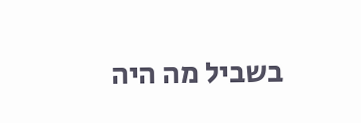בשביל מה היה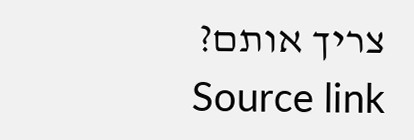צריך אותם?
Source link